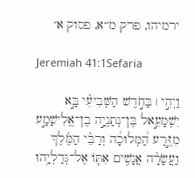ירמיהו, פרק מ״א, פסוק א׳

Jeremiah 41:1Sefaria

וַיְהִ֣י ׀ בַּחֹ֣דֶשׁ הַשְּׁבִיעִ֗י בָּ֣א יִשְׁמָעֵ֣אל בֶּן־נְתַנְיָ֣ה בֶן־אֱלִישָׁמָ֣ע מִזֶּ֣רַע הַ֠מְּלוּכָ֠ה וְרַבֵּ֨י הַמֶּ֜לֶךְ וַעֲשָׂרָ֨ה אֲנָשִׁ֥ים אִתּ֛וֹ אֶל־גְּדַלְיָ֥הוּ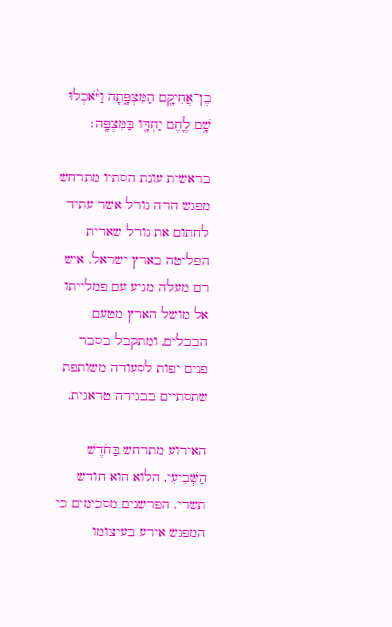בֶן־אֲחִיקָ֖ם הַמִּצְפָּ֑תָה וַיֹּ֨אכְלוּ שָׁ֥ם לֶ֛חֶם יַחְדָּ֖ו בַּמִּצְפָּֽה׃

בראשית עונת הסתיו מתרחש מפגש הרה גורל אשר עתיד לחתום את גורל שארית הפליטה בארץ ישראל. איש רם מעלה מגיע עם פמלייתו אל מושל הארץ מטעם הבבלים, ומתקבל בסבר פנים יפות לסעודה משותפת שתסתיים בבגידה טראגית.

האירוע מתרחש בַּחֹדֶשׁ הַשְּׁבִיעִי, הלוא הוא חודש תשרי. הפרשנים מסכימים כי המפגש אירע בעיצומו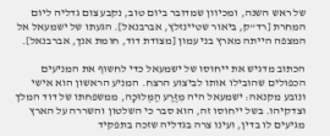של ראש השנה, ומכיוון שמדובר ביום טוב, נקבע צום גדליה ליום המחרת [רד"ק, ביאור שטיינזלץ, אברבנאל]. הגעתו של ישמעאל אל המצפה הייתה מארץ בני עמון [מצודת דוד, חומת אנך, אברבנאל].

הכתוב מדגיש את ייחוסו של ישמעאל כדי לחשוף את המניעים הכפולים שהובילו אותו לביצוע הרצח. המניע הראשון הוא אישי ונובע מקנאה: ישמעאל היה מִזֶּרַע הַמְּלוּכָה, ממשפחתו של דוד המלך וצדקיהו. בשל ייחוסו זה, הוא סבר כי השלטון והשררה על הארץ מגיעים לו בדין, ועינו צרה בגדליה שזכה בתפקיד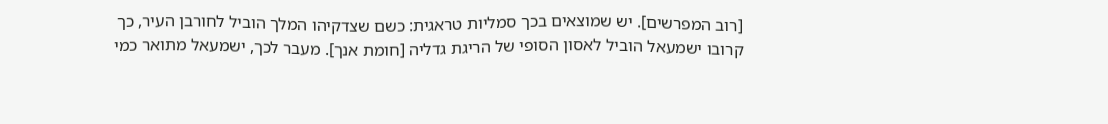[רוב המפרשים]. יש שמוצאים בכך סמליות טראגית: כשם שצדקיהו המלך הוביל לחורבן העיר, כך קרובו ישמעאל הוביל לאסון הסופי של הריגת גדליה [חומת אנך]. מעבר לכך, ישמעאל מתואר כמי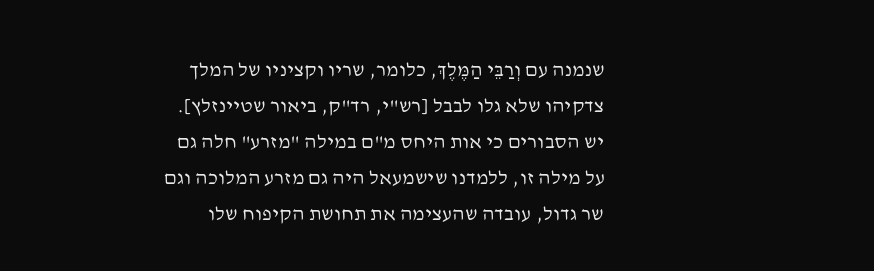שנמנה עם וְרַבֵּי הַמֶּלֶךְ, כלומר, שריו וקציניו של המלך צדקיהו שלא גלו לבבל [רש"י, רד"ק, ביאור שטיינזלץ]. יש הסבורים כי אות היחס מ"ם במילה "מזרע" חלה גם על מילה זו, ללמדנו שישמעאל היה גם מזרע המלוכה וגם שר גדול, עובדה שהעצימה את תחושת הקיפוח שלו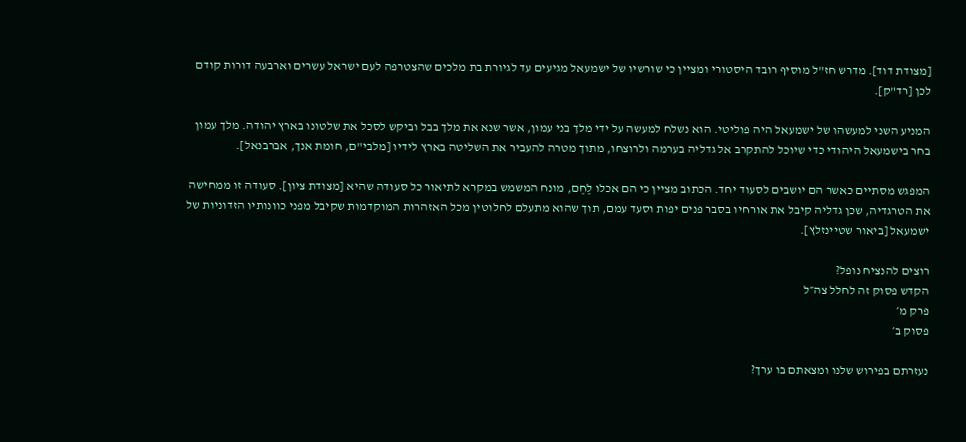[מצודת דוד]. מדרש חז"ל מוסיף רובד היסטורי ומציין כי שורשיו של ישמעאל מגיעים עד לגיורת בת מלכים שהצטרפה לעם ישראל עשרים וארבעה דורות קודם לכן [רד"ק].

המניע השני למעשהו של ישמעאל היה פוליטי. הוא נשלח למעשה על ידי מלך בני עמון, אשר שנא את מלך בבל וביקש לסכל את שלטונו בארץ יהודה. מלך עמון בחר בישמעאל היהודי כדי שיוכל להתקרב אל גדליה בערמה ולרוצחו, מתוך מטרה להעביר את השליטה בארץ לידיו [מלבי"ם, חומת אנך, אברבנאל].

המפגש מסתיים כאשר הם יושבים לסעוד יחד. הכתוב מציין כי הם אכלו לֶחֶם, מונח המשמש במקרא לתיאור כל סעודה שהיא [מצודת ציון]. סעודה זו ממחישה את הטרגדיה, שכן גדליה קיבל את אורחיו בסבר פנים יפות וסעד עמם, תוך שהוא מתעלם לחלוטין מכל האזהרות המוקדמות שקיבל מפני כוונותיו הזדוניות של ישמעאל [ביאור שטיינזלץ].

רוצים להנציח נופל?
הקדש פסוק זה לחלל צה״ל
פרק מ׳
פסוק ב׳

נעזרתם בפירוש שלנו ומצאתם בו ערך?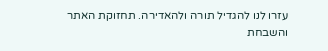עזרו לנו להגדיל תורה ולהאדירה. תחזוקת האתר והשבחת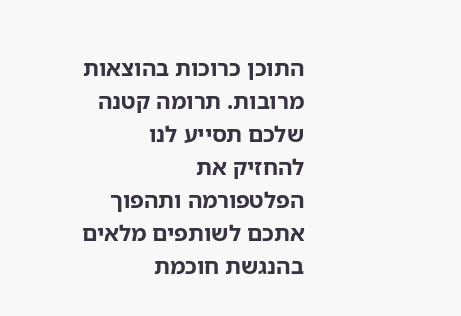התוכן כרוכות בהוצאות מרובות. תרומה קטנה שלכם תסייע לנו להחזיק את הפלטפורמה ותהפוך אתכם לשותפים מלאים בהנגשת חוכמת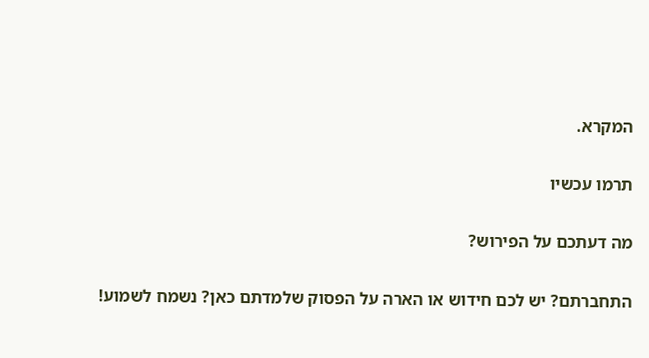המקרא.

תרמו עכשיו

מה דעתכם על הפירוש?

התחברתם? יש לכם חידוש או הארה על הפסוק שלמדתם כאן? נשמח לשמוע!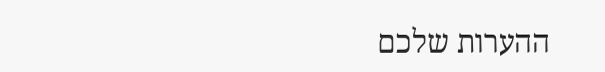ההערות שלכם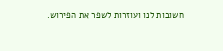חשובות לנו ועוזרות לשפר את הפירוש.